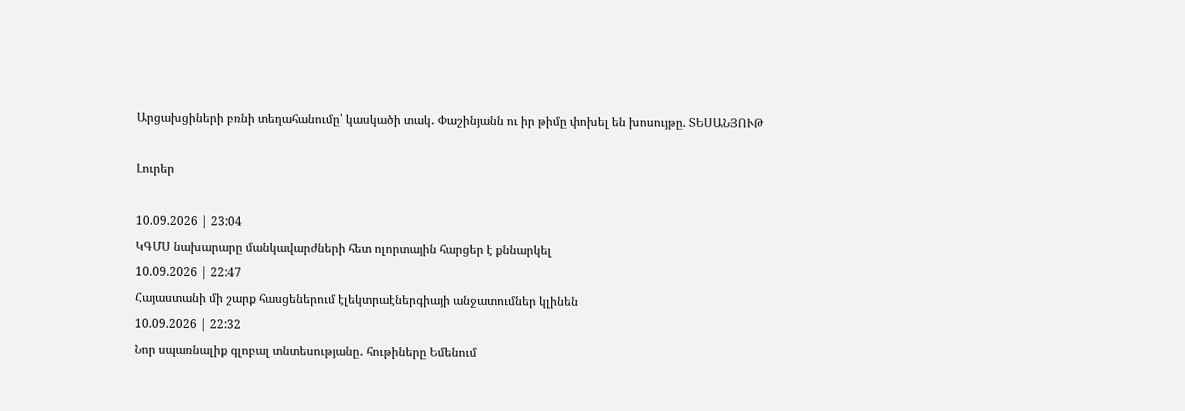Արցախցիների բռնի տեղահանումը՝ կասկածի տակ․ Փաշինյանն ու իր թիմը փոխել են խոսույթը. ՏԵՍԱՆՅՈՒԹ

Լուրեր

10.09.2026 | 23:04
ԿԳՄՍ նախարարը մանկավարժների հետ ոլորտային հարցեր է քննարկել
10.09.2026 | 22:47
Հայաստանի մի շարք հասցեներում էլեկտրաէներգիայի անջատումներ կլինեն
10.09.2026 | 22:32
Նոր սպառնալիք գլոբալ տնտեսությանը․ հութիները Եմենում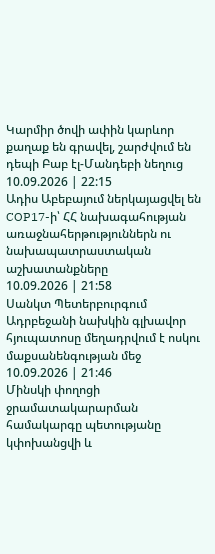Կարմիր ծովի ափին կարևոր քաղաք են գրավել, շարժվում են դեպի Բաբ էլ-Մանդեբի նեղուց
10.09.2026 | 22:15
Ադիս Աբեբայում ներկայացվել են COP17-ի՝ ՀՀ նախագահության առաջնահերթություններն ու նախապատրաստական աշխատանքները
10.09.2026 | 21:58
Սանկտ Պետերբուրգում Ադրբեջանի նախկին գլխավոր հյուպատոսը մեղադրվում է ոսկու մաքսանենգության մեջ
10.09.2026 | 21:46
Մինսկի փողոցի ջրամատակարարման համակարգը պետությանը կփոխանցվի և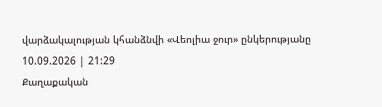վարձակալության կհանձնվի «Վեոլիա ջուր» ընկերությանը
10.09.2026 | 21:29
Քաղաքական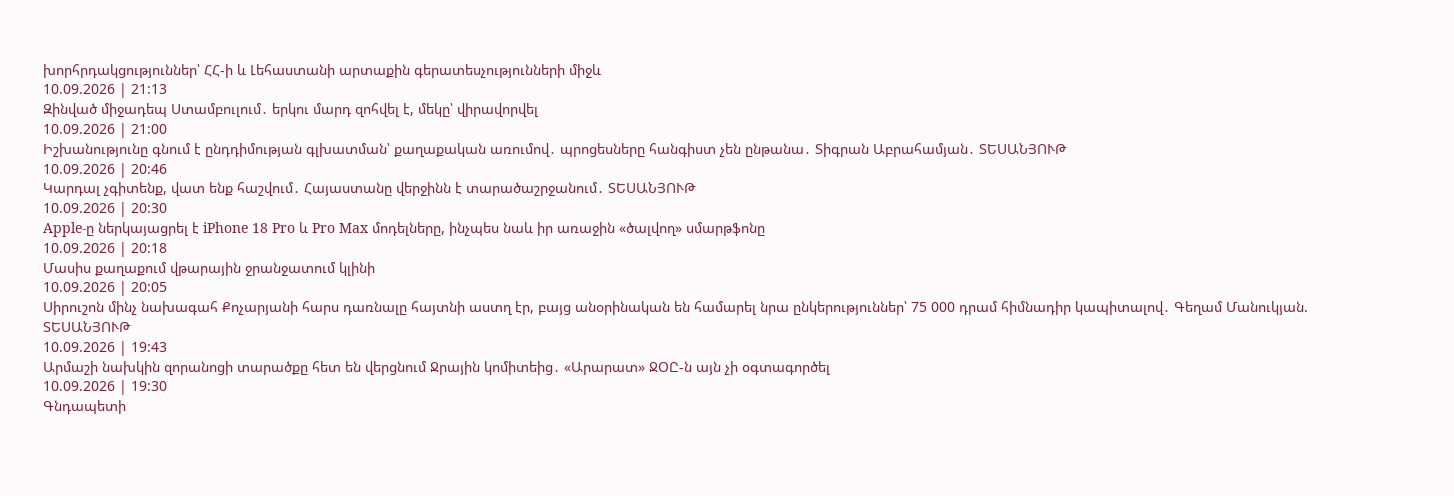խորհրդակցություններ՝ ՀՀ-ի և Լեհաստանի արտաքին գերատեսչությունների միջև
10.09.2026 | 21:13
Զինված միջադեպ Ստամբուլում․ երկու մարդ զոհվել է, մեկը՝ վիրավորվել
10.09.2026 | 21:00
Իշխանությունը գնում է ընդդիմության գլխատման՝ քաղաքական առումով․ պրոցեսները հանգիստ չեն ընթանա․ Տիգրան Աբրահամյան․ ՏԵՍԱՆՅՈՒԹ
10.09.2026 | 20:46
Կարդալ չգիտենք, վատ ենք հաշվում․ Հայաստանը վերջինն է տարածաշրջանում․ ՏԵՍԱՆՅՈՒԹ
10.09.2026 | 20:30
Apple-ը ներկայացրել է iPhone 18 Pro և Pro Max մոդելները, ինչպես նաև իր առաջին «ծալվող» սմարթֆոնը
10.09.2026 | 20:18
Մասիս քաղաքում վթարային ջրանջատում կլինի
10.09.2026 | 20:05
Սիրուշոն մինչ նախագահ Քոչարյանի հարս դառնալը հայտնի աստղ էր, բայց անօրինական են համարել նրա ընկերություններ՝ 75 000 դրամ հիմնադիր կապիտալով․ Գեղամ Մանուկյան. ՏԵՍԱՆՅՈՒԹ
10.09.2026 | 19:43
Արմաշի նախկին զորանոցի տարածքը հետ են վերցնում Ջրային կոմիտեից․ «Արարատ» ՋՕԸ-ն այն չի օգտագործել
10.09.2026 | 19:30
Գնդապետի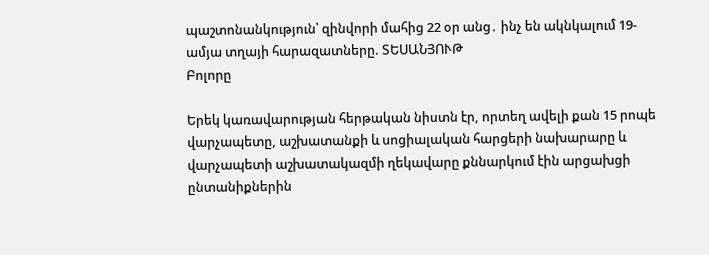պաշտոնանկություն՝ զինվորի մահից 22 օր անց․ ինչ են ակնկալում 19-ամյա տղայի հարազատները. ՏԵՍԱՆՅՈՒԹ
Բոլորը

Երեկ կառավարության հերթական նիստն էր, որտեղ ավելի քան 15 րոպե վարչապետը, աշխատանքի և սոցիալական հարցերի նախարարը և վարչապետի աշխատակազմի ղեկավարը քննարկում էին արցախցի ընտանիքներին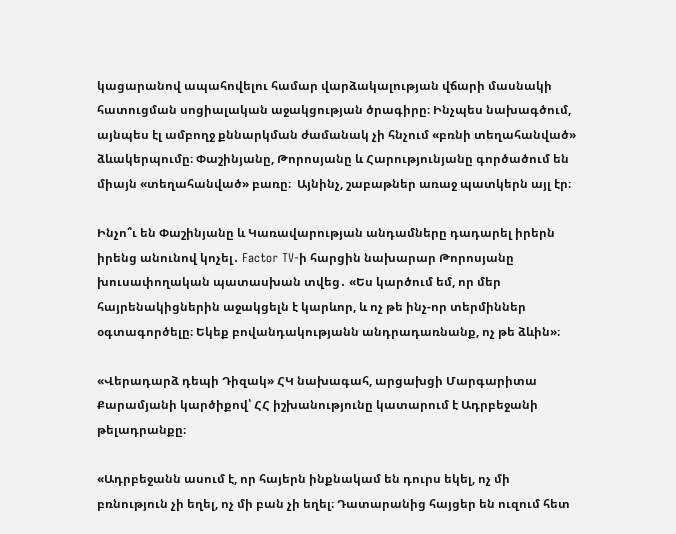կացարանով ապահովելու համար վարձակալության վճարի մասնակի հատուցման սոցիալական աջակցության ծրագիրը։ Ինչպես նախագծում, այնպես էլ ամբողջ քննարկման ժամանակ չի հնչում «բռնի տեղահանված» ձևակերպումը։ Փաշինյանը, Թորոսյանը և Հարությունյանը գործածում են միայն «տեղահանված» բառը։  Այնինչ, շաբաթներ առաջ պատկերն այլ էր։

Ինչո՞ւ են Փաշինյանը և Կառավարության անդամները դադարել իրերն իրենց անունով կոչել․ Factor TV-ի հարցին նախարար Թորոսյանը խուսափողական պատասխան տվեց․ «Ես կարծում եմ, որ մեր հայրենակիցներին աջակցելն է կարևոր, և ոչ թե ինչ-որ տերմիններ օգտագործելը։ Եկեք բովանդակությանն անդրադառնանք, ոչ թե ձևին»։

«Վերադարձ դեպի Դիզակ» ՀԿ նախագահ, արցախցի Մարգարիտա Քարամյանի կարծիքով՝ ՀՀ իշխանությունը կատարում է Ադրբեջանի թելադրանքը։

«Ադրբեջանն ասում է, որ հայերն ինքնակամ են դուրս եկել, ոչ մի բռնություն չի եղել, ոչ մի բան չի եղել։ Դատարանից հայցեր են ուզում հետ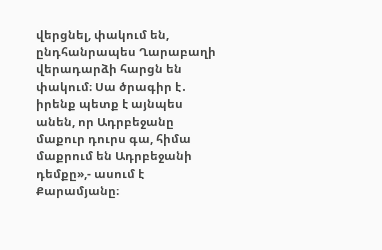վերցնել, փակում են, ընդհանրապես Ղարաբաղի վերադարձի հարցն են փակում։ Սա ծրագիր է․ իրենք պետք է այնպես անեն, որ Ադրբեջանը մաքուր դուրս գա, հիմա մաքրում են Ադրբեջանի դեմքը»,- ասում է Քարամյանը։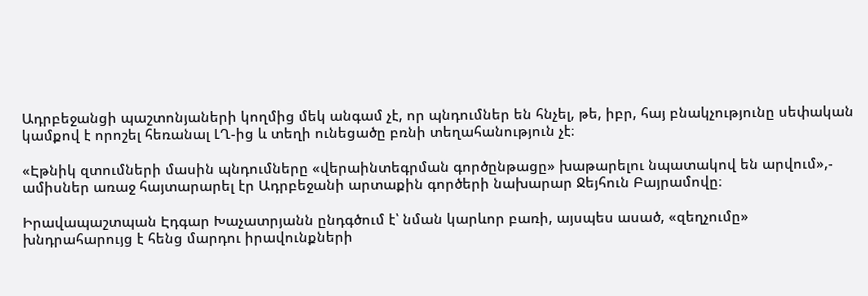Ադրբեջանցի պաշտոնյաների կողմից մեկ անգամ չէ, որ պնդումներ են հնչել, թե, իբր, հայ բնակչությունը սեփական կամքով է որոշել հեռանալ ԼՂ-ից և տեղի ունեցածը բռնի տեղահանություն չէ։

«Էթնիկ զտումների մասին պնդումները «վերաինտեգրման գործընթացը» խաթարելու նպատակով են արվում»,- ամիսներ առաջ հայտարարել էր Ադրբեջանի արտաքին գործերի նախարար Ջեյհուն Բայրամովը։

Իրավապաշտպան Էդգար Խաչատրյանն ընդգծում է՝ նման կարևոր բառի, այսպես ասած, «զեղչումը» խնդրահարույց է հենց մարդու իրավունքների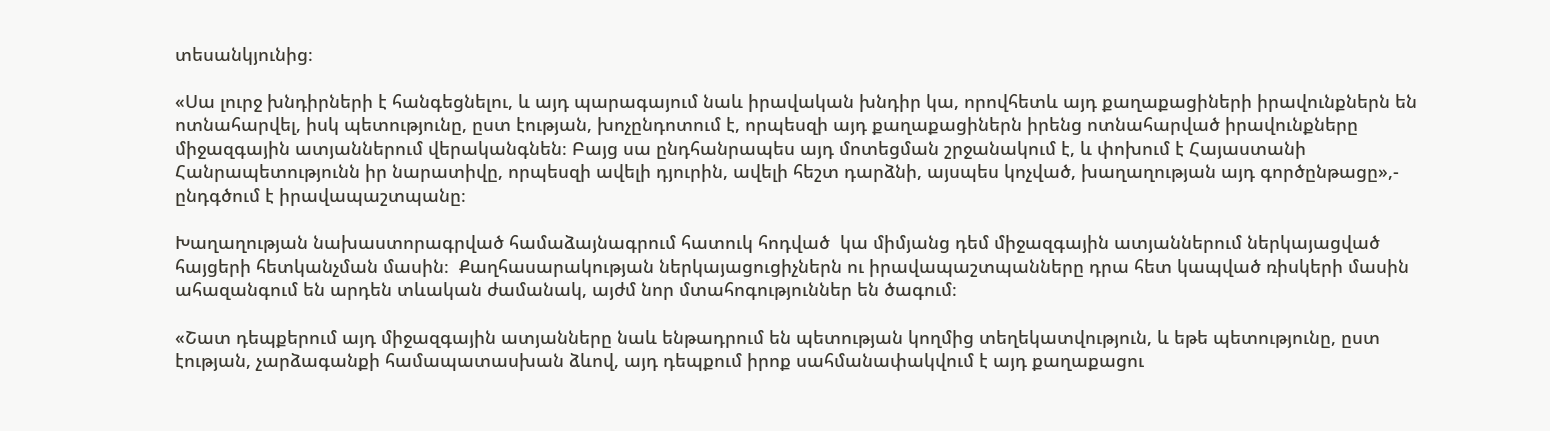տեսանկյունից։

«Սա լուրջ խնդիրների է հանգեցնելու, և այդ պարագայում նաև իրավական խնդիր կա, որովհետև այդ քաղաքացիների իրավունքներն են ոտնահարվել, իսկ պետությունը, ըստ էության, խոչընդոտում է, որպեսզի այդ քաղաքացիներն իրենց ոտնահարված իրավունքները միջազգային ատյաններում վերականգնեն։ Բայց սա ընդհանրապես այդ մոտեցման շրջանակում է, և փոխում է Հայաստանի Հանրապետությունն իր նարատիվը, որպեսզի ավելի դյուրին, ավելի հեշտ դարձնի, այսպես կոչված, խաղաղության այդ գործընթացը»,- ընդգծում է իրավապաշտպանը։

Խաղաղության նախաստորագրված համաձայնագրում հատուկ հոդված  կա միմյանց դեմ միջազգային ատյաններում ներկայացված հայցերի հետկանչման մասին։  Քաղհասարակության ներկայացուցիչներն ու իրավապաշտպանները դրա հետ կապված ռիսկերի մասին ահազանգում են արդեն տևական ժամանակ, այժմ նոր մտահոգություններ են ծագում։

«Շատ դեպքերում այդ միջազգային ատյանները նաև ենթադրում են պետության կողմից տեղեկատվություն, և եթե պետությունը, ըստ էության, չարձագանքի համապատասխան ձևով, այդ դեպքում իրոք սահմանափակվում է այդ քաղաքացու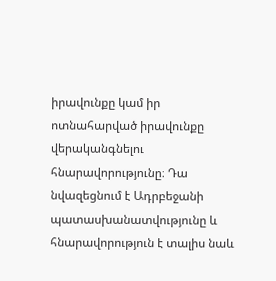իրավունքը կամ իր ոտնահարված իրավունքը վերականգնելու հնարավորությունը։ Դա նվազեցնում է Ադրբեջանի պատասխանատվությունը և հնարավորություն է տալիս նաև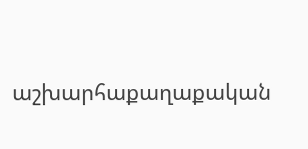աշխարհաքաղաքական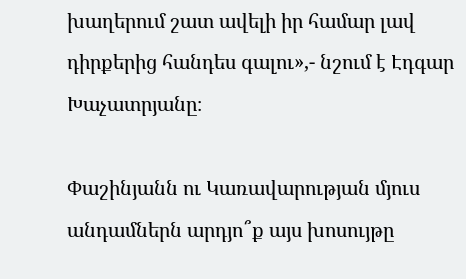խաղերում շատ ավելի իր համար լավ դիրքերից հանդես գալու»,- նշում է Էդգար Խաչատրյանը։

Փաշինյանն ու Կառավարության մյուս անդամներն արդյո՞ք այս խոսույթը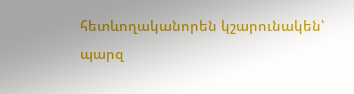հետևողականորեն կշարունակեն՝ պարզ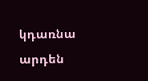կդառնա արդեն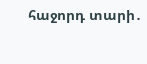հաջորդ տարի․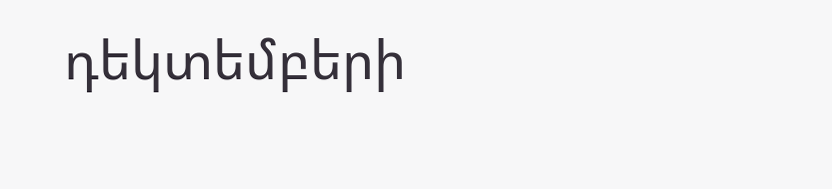դեկտեմբերի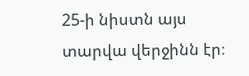25-ի նիստն այս տարվա վերջինն էր։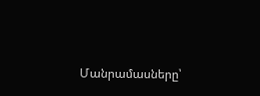Մանրամասները՝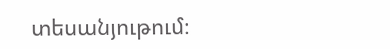տեսանյութում։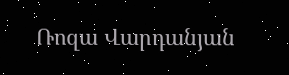Ռոզա Վարդանյան